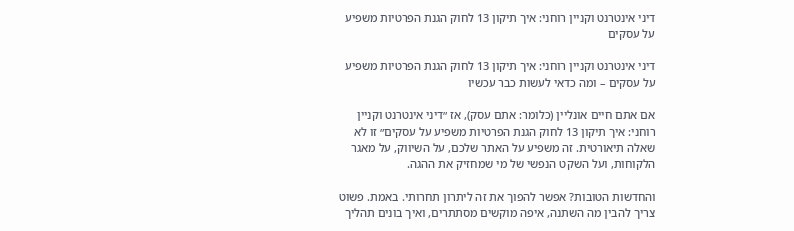דיני אינטרנט וקניין רוחני: איך תיקון 13 לחוק הגנת הפרטיות משפיע על עסקים

דיני אינטרנט וקניין רוחני: איך תיקון 13 לחוק הגנת הפרטיות משפיע על עסקים – ומה כדאי לעשות כבר עכשיו

אם אתם חיים אונליין (כלומר: אתם עסק), אז ״דיני אינטרנט וקניין רוחני: איך תיקון 13 לחוק הגנת הפרטיות משפיע על עסקים״ זו לא שאלה תיאורטית. זה משפיע על האתר שלכם, על השיווק, על מאגר הלקוחות, ועל השקט הנפשי של מי שמחזיק את ההגה.

והחדשות הטובות? אפשר להפוך את זה ליתרון תחרותי. באמת. פשוט צריך להבין מה השתנה, איפה מוקשים מסתתרים, ואיך בונים תהליך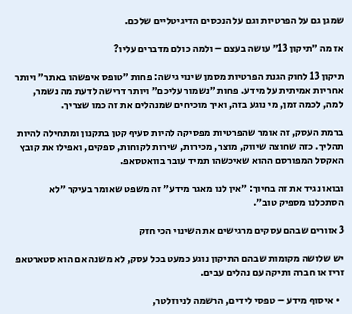שמגן גם על הפרטיות וגם על הנכסים הדיגיטליים שלכם.

אז מה ״תיקון 13״ עושה בעצם – ולמה כולם מדברים עליו?

תיקון 13 לחוק הגנת הפרטיות מסמן שינוי גישה: פחות ״טופס איפשהו באתר״ ויותר אחריות אמיתית על מידע. פחות ״נשמור עליכם״ ויותר דרישה לדעת מה נשמר, למה, לכמה זמן, מי נוגע בזה, ואיך מוכיחים שמנהלים את זה כמו שצריך.

ברמת העסק, זה אומר שהפרטיות מפסיקה להיות סעיף קטן בתקנון ומתחילה להיות תהליך. כזה שחוצה שיווק, מוצר, מכירות, שירות לקוחות, ספקים, ואפילו את קובץ האקסל המפורסם ההוא שאיכשהו תמיד עובר בוואטסאפ.

ובואו נגיד את זה בחיוך: ״אין לנו מאגר מידע״ זה משפט שאומר בעיקר ״לא הסתכלנו מספיק טוב״.

3 אזורים שבהם עסקים מרגישים את השינוי הכי חזק

יש שלושה מקומות שבהם התיקון נוגע כמעט בכל עסק, לא משנה אם הוא סטארטאפ זריז או חברה ותיקה עם נהלים עבים.

  • איסוף מידע – טפסי לידים, הרשמה לניוזלטר,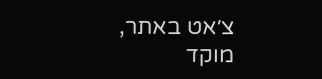צ׳אט באתר, מוקד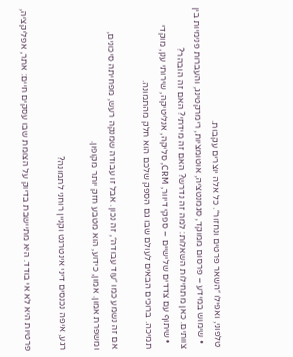טלפוני, ואפילו ״השאר פרטים ונחזור״. כל אלה יוצרים עקבות.
  • שימוש במידע – פרסום ממוקד, סגמנטציה, אוטומציות, רימרקטינג, והעברות פנימיות בין צוותים. כאן מתחילות השאלות: למה זה נדרש? האם זה מידתי? האם זה הובהר?
  • שיתוף עם צדדים שלישיים – ספקי דיוור, CRM, סליקה, אנליטיקה, שירותי ענן, מוקדי תמיכה. ברוכים הבאים לעולם שבו גם הספק שלכם הוא חלק מהתמונה.

אם זה נשמע כמו ״עוד עבודה״, זה נכון. אבל זו עבודה שמנקה רעש, מפחיתה סיכונים, ומשפרת אמון. אמון, כידוע, הוא מטבע חזק יותר מקופון.

רגע, איפה נכנסים דיני אינטרנט וקניין רוחני לתמונה?

פרטיות היא לא אי בודד. היא מתיישבת בדיוק על הצומת שבו עסקים חיים: אתר, אפליקציה,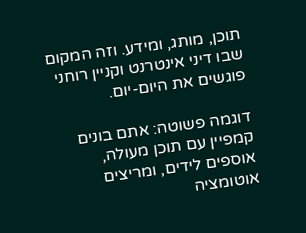תוכן, מותג, ומידע. וזה המקום שבו דיני אינטרנט וקניין רוחני פוגשים את היום-יום.

דוגמה פשוטה: אתם בונים קמפיין עם תוכן מעולה, אוספים לידים, ומריצים אוטומציה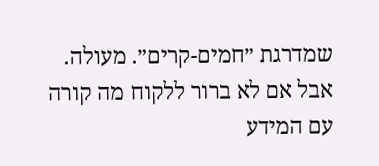שמדרגת ״חמים-קרים״. מעולה. אבל אם לא ברור ללקוח מה קורה עם המידע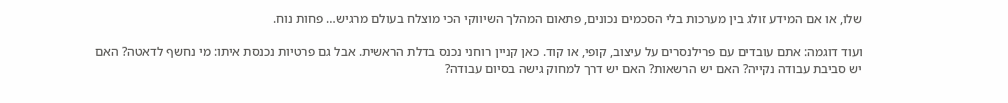שלו, או אם המידע זולג בין מערכות בלי הסכמים נכונים, פתאום המהלך השיווקי הכי מוצלח בעולם מרגיש… פחות נוח.

ועוד דוגמה: אתם עובדים עם פרילנסרים על עיצוב, קופי, או קוד. כאן קניין רוחני נכנס בדלת הראשית. אבל גם פרטיות נכנסת איתו: מי נחשף לדאטה? האם יש סביבת עבודה נקייה? האם יש הרשאות? האם יש דרך למחוק גישה בסיום עבודה?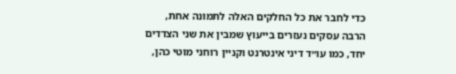כדי לחבר את כל החלקים האלה לתמונה אחת, הרבה עסקים נעזרים בייעוץ שמבין את שני הצדדים יחד, כמו עו״ד דיני אינטרנט וקניין רוחני מוטי כהן,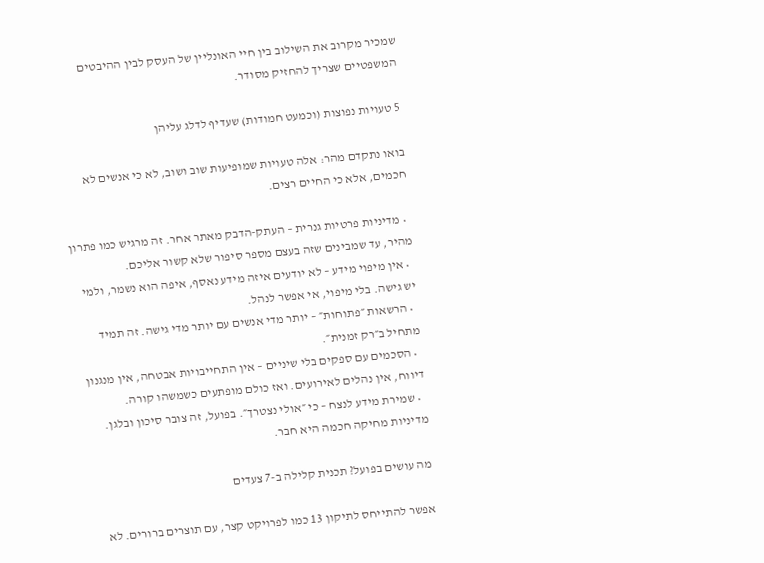שמכיר מקרוב את השילוב בין חיי האונליין של העסק לבין ההיבטים המשפטיים שצריך להחזיק מסודר.

5 טעויות נפוצות (וכמעט חמודות) שעדיף לדלג עליהן

בואו נתקדם מהר: אלה טעויות שמופיעות שוב ושוב, לא כי אנשים לא חכמים, אלא כי החיים רצים.

  • מדיניות פרטיות גנרית – העתק-הדבק מאתר אחר. זה מרגיש כמו פתרון מהיר, עד שמבינים שזה בעצם מספר סיפור שלא קשור אליכם.
  • אין מיפוי מידע – לא יודעים איזה מידע נאסף, איפה הוא נשמר, ולמי יש גישה. בלי מיפוי, אי אפשר לנהל.
  • הרשאות ״פתוחות״ – יותר מדי אנשים עם יותר מדי גישה. זה תמיד מתחיל ב״רק זמנית״.
  • הסכמים עם ספקים בלי שיניים – אין התחייבויות אבטחה, אין מנגנון דיווח, אין נהלים לאירועים. ואז כולם מופתעים כשמשהו קורה.
  • שמירת מידע לנצח – כי ״אולי נצטרך״. בפועל, זה צובר סיכון ובלגן. מדיניות מחיקה חכמה היא חבר.

מה עושים בפועל? תכנית קלילה ב-7 צעדים

אפשר להתייחס לתיקון 13 כמו לפרויקט קצר, עם תוצרים ברורים. לא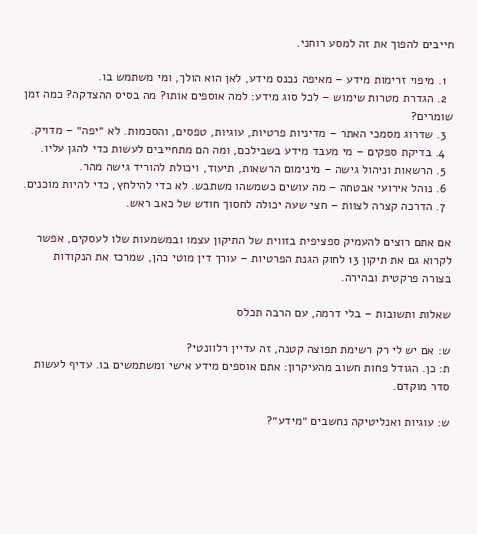חייבים להפוך את זה למסע רוחני.

  1. מיפוי זרימות מידע – מאיפה נכנס מידע, לאן הוא הולך, ומי משתמש בו.
  2. הגדרת מטרות שימוש – לכל סוג מידע: למה אוספים אותו? מה בסיס ההצדקה? כמה זמן שומרים?
  3. שדרוג מסמכי האתר – מדיניות פרטיות, עוגיות, טפסים, והסכמות. לא ״יפה״ – מדויק.
  4. בדיקת ספקים – מי מעבד מידע בשבילכם, ומה הם מתחייבים לעשות כדי להגן עליו.
  5. הרשאות וניהול גישה – מינימום הרשאות, תיעוד, ויכולת להוריד גישה מהר.
  6. נוהל אירועי אבטחה – מה עושים כשמשהו משתבש. לא כדי להילחץ, כדי להיות מוכנים.
  7. הדרכה קצרה לצוות – חצי שעה יכולה לחסוך חודש של כאב ראש.

אם אתם רוצים להעמיק ספציפית בזווית של התיקון עצמו ובמשמעות שלו לעסקים, אפשר לקרוא גם את תיקון 13 לחוק הגנת הפרטיות – עורך דין מוטי כהן, שמרכז את הנקודות בצורה פרקטית ובהירה.

שאלות ותשובות – בלי דרמה, עם הרבה תכלס

ש: אם יש לי רק רשימת תפוצה קטנה, זה עדיין רלוונטי?
ת: כן. הגודל פחות חשוב מהעיקרון: אתם אוספים מידע אישי ומשתמשים בו. עדיף לעשות סדר מוקדם.

ש: עוגיות ואנליטיקה נחשבים ״מידע״?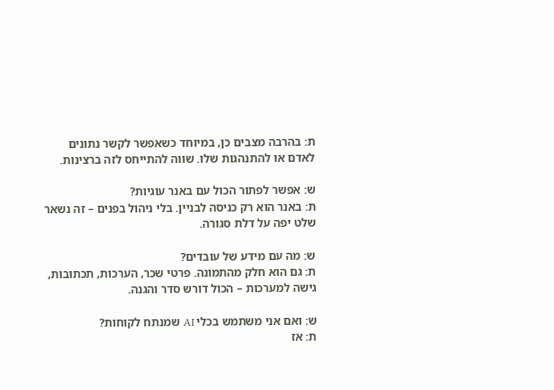ת: בהרבה מצבים כן, במיוחד כשאפשר לקשר נתונים לאדם או להתנהגות שלו. שווה להתייחס לזה ברצינות.

ש: אפשר לפתור הכול עם באנר עוגיות?
ת: באנר הוא רק כניסה לבניין. בלי ניהול בפנים – זה נשאר שלט יפה על דלת סגורה.

ש: מה עם מידע של עובדים?
ת: גם הוא חלק מהתמונה. פרטי שכר, הערכות, תכתובות, גישה למערכות – הכול דורש סדר והגנה.

ש: ואם אני משתמש בכלי AI שמנתח לקוחות?
ת: אז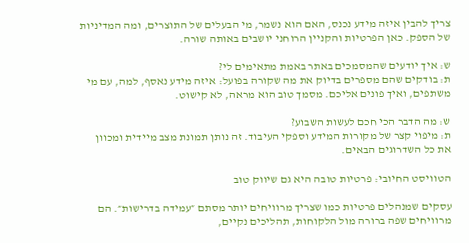צריך להבין איזה מידע נכנס, האם הוא נשמר, מי הבעלים של התוצרים, ומה המדיניות של הספק. כאן הפרטיות והקניין הרוחני יושבים באותה שורה.

ש: איך יודעים שהמסמכים באתר באמת מתאימים לי?
ת: בודקים שהם מספרים בדיוק את מה שקורה בפועל: איזה מידע נאסף, למה, עם מי משתפים, ואיך פונים אליכם. מסמך טוב הוא מראה, לא קישוט.

ש: מה הדבר הכי חכם לעשות השבוע?
ת: מיפוי קצר של מקורות המידע וספקי העיבוד. זה נותן תמונת מצב מיידית ומכוון את כל השדרוגים הבאים.

הטוויסט החיובי: פרטיות טובה היא גם שיווק טוב

עסקים שמנהלים פרטיות כמו שצריך מרוויחים יותר מסתם ״עמידה בדרישות״. הם מרוויחים שפה ברורה מול הלקוחות, תהליכים נקיים,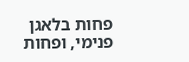פחות בלאגן פנימי, ופחות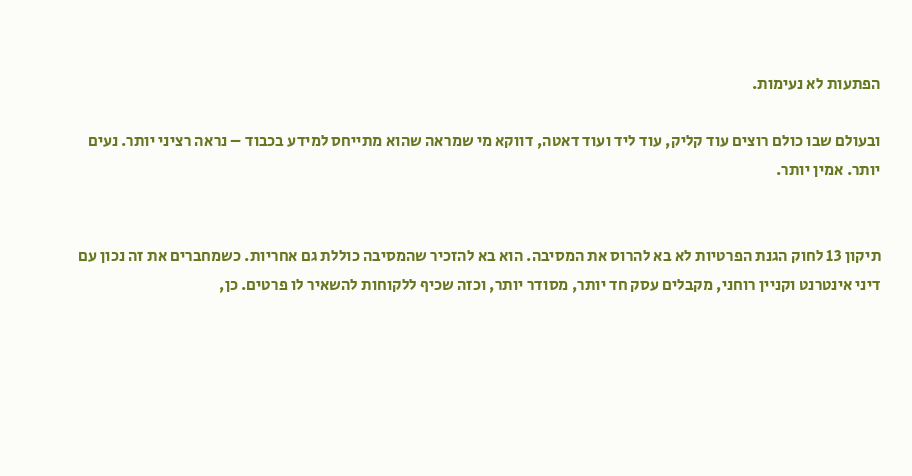הפתעות לא נעימות.

ובעולם שבו כולם רוצים עוד קליק, עוד ליד ועוד דאטה, דווקא מי שמראה שהוא מתייחס למידע בכבוד – נראה רציני יותר. נעים יותר. אמין יותר.


תיקון 13 לחוק הגנת הפרטיות לא בא להרוס את המסיבה. הוא בא להזכיר שהמסיבה כוללת גם אחריות. כשמחברים את זה נכון עם דיני אינטרנט וקניין רוחני, מקבלים עסק חד יותר, מסודר יותר, וכזה שכיף ללקוחות להשאיר לו פרטים. כן,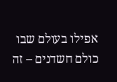אפילו בעולם שבו כולם חשדנים – זה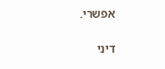אפשרי.

דיני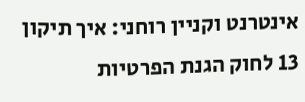אינטרנט וקניין רוחני: איך תיקון 13 לחוק הגנת הפרטיות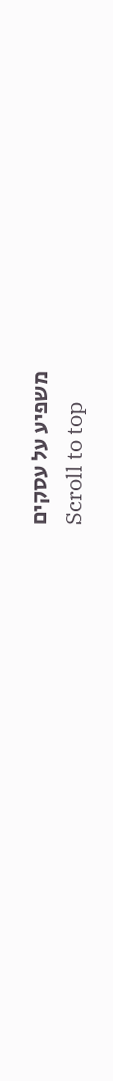משפיע על עסקים
Scroll to top